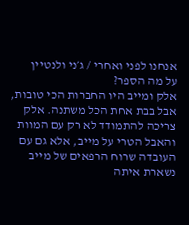אנחנו לפני ואחרי / ג׳ני ולנטיין
על מה הספר?
אלק ומייב היו החברות הכי טובות, אבל בבת אחת הכל משתנה. אלק צריכה להתמודד לא רק עם המוות והאבל הטרי על מייב, אלא גם עם העובדה שרוח הרפאים של מייב נשארת איתה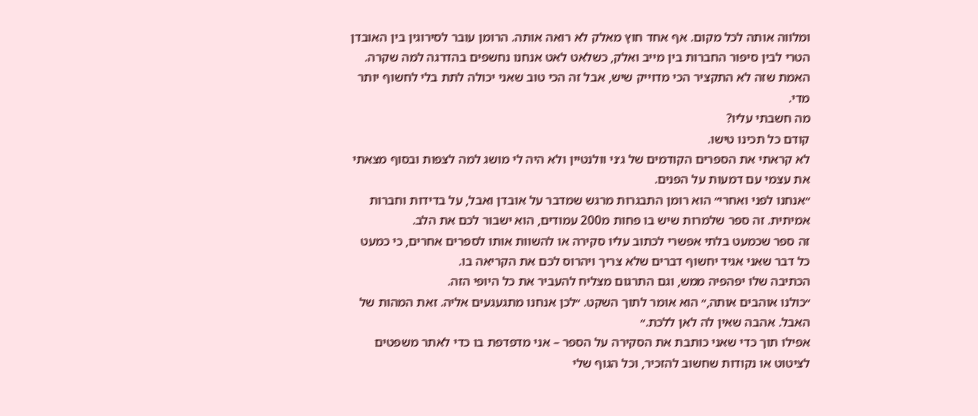ומלווה אותה לכל מקום. אף אחד חוץ מאלק לא רואה אותה. הרומן עובר לסירוגין בין האובדן הטרי לבין סיפור החברות בין מייב ואלק, כשלאט לאט אנחנו נחשפים בהדרגה למה שקרה.
האמת שזה לא התקציר הכי מדוייק שיש, אבל זה הכי טוב שאני יכולה לתת בלי לחשוף יותר מדי.
מה חשבתי עליו?
קודם כל תכינו טישו.
לא קראתי את הספרים הקודמים של ג׳ני וולנטיין ולא היה לי מושג למה לצפות ובסוף מצאתי את עצמי עם דמעות על הפנים.
״אנחנו לפני ואחרי״ הוא רומן התבגרות מרגש שמדבר על אובדן ואבל, על בדידות וחברות אמיתית. זה ספר שלמרות שיש בו פחות מ200 עמודים, הוא ישבור לכם את הלב.
זה ספר שכמעט בלתי אפשרי לכתוב עליו סקירה או להשוות אותו לספרים אחרים, כי כמעט כל דבר שאני אגיד יחשוף דברים שלא צריך ויהרוס לכם את הקריאה בו.
הכתיבה שלו יפהפיה ממש, וגם התרגום מצליח להעביר את כל היופי הזה.
״כולנו אוהבים אותה,״ הוא אומר לתוך השקט. ״לכן אנחנו מתגעגעים אליה. זאת המהות של האבל. אהבה שאין לה לאן ללכת.״
אפילו תוך כדי שאני כותבת את הסקירה על הספר – אני מדפדפת בו כדי לאתר משפטים לציטוט או נקודות שחשוב להזכיר, וכל הגוף שלי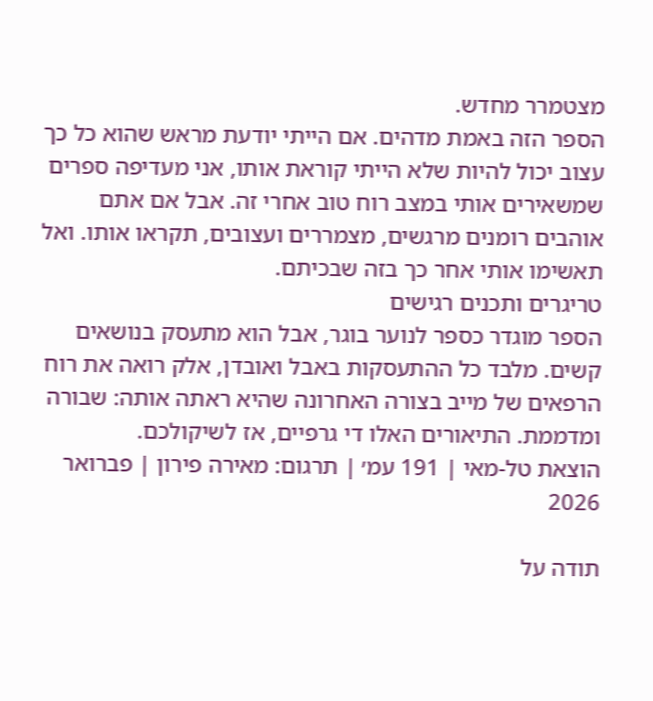מצטמרר מחדש.
הספר הזה באמת מדהים. אם הייתי יודעת מראש שהוא כל כך עצוב יכול להיות שלא הייתי קוראת אותו, אני מעדיפה ספרים שמשאירים אותי במצב רוח טוב אחרי זה. אבל אם אתם אוהבים רומנים מרגשים, מצמררים ועצובים, תקראו אותו. ואל תאשימו אותי אחר כך בזה שבכיתם.
טריגרים ותכנים רגישים
הספר מוגדר כספר לנוער בוגר, אבל הוא מתעסק בנושאים קשים. מלבד כל ההתעסקות באבל ואובדן, אלק רואה את רוח הרפאים של מייב בצורה האחרונה שהיא ראתה אותה: שבורה ומדממת. התיאורים האלו די גרפיים, אז לשיקולכם.
הוצאת טל-מאי | 191 עמ׳ | תרגום: מאירה פירון | פברואר 2026

תודה על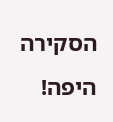הסקירה היפה!